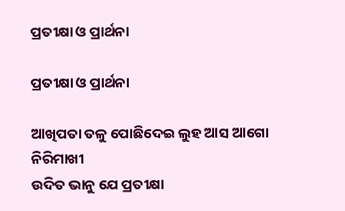ପ୍ରତୀକ୍ଷା ଓ ପ୍ରାର୍ଥନା

ପ୍ରତୀକ୍ଷା ଓ ପ୍ରାର୍ଥନା

ଆଖିପତା ତଳୁ ପୋଛିଦେଇ ଲୁହ ଆସ ଆଗୋ ନିରିମାଖୀ
ଉଦିତ ଭାନୁ ଯେ ପ୍ରତୀକ୍ଷା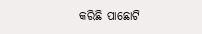କରିଛି ପାଛୋଟି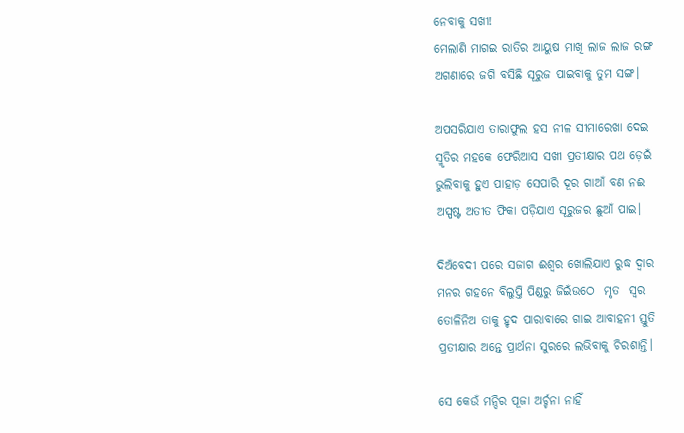ନେବାକୁ ସଖୀ!
ମେଲାଣି ମାଗଇ ରାତିର ଆୟୁଷ ମାଖି ଲାଜ ଲାଜ ରଙ୍ଗ
ଅଗଣାରେ ଜଗି ବସିଛି ସୂରୁଜ ପାଇବାକୁ ତୁମ ସଙ୍ଗ।

ଅପସରିଯାଏ ତାରାଫୁଲ ହସ ନୀଳ ସୀମାରେଖା ଦେଇ
ସ୍ମୃତିର ମହକେ ଫେରିଆସ ସଖୀ ପ୍ରତୀକ୍ଷାର ପଥ ଡ଼େଇଁ
ଭୁଲିବାକୁ ହୁଏ ପାହାଡ଼ ସେପାରି ଦୂର ଗାଆଁ ବଣ ନଈ
ଅସ୍ପଷ୍ଟ ଅତୀତ ଫିକା ପଡ଼ିଯାଏ ସୂରୁଜର ଛୁଆଁ ପାଇ।

ଦିଅଁବେଦୀ ପରେ ସଜାଗ ଈଶ୍ଵର ଖୋଲିଯାଏ ରୁଦ୍ଧ ଦ୍ଵାର
ମନର ଗହନେ ବିଲୁପ୍ତି ପିଣ୍ଡରୁ ଜିଇଁଉଠେ  ମୃତ  ସ୍ୱର
ତୋଳିନିଅ ତାକୁ ହୃଦ ପାରାବାରେ ଗାଇ ଆବାହନୀ ସ୍ତୁତି
ପ୍ରତୀକ୍ଷାର ଅନ୍ତେ ପ୍ରାର୍ଥନା ସୁରରେ ଲଭିବାକୁ ଚିରଶାନ୍ତି।

ସେ କେଉଁ ମନ୍ଦିର ପୂଜା ଅର୍ଚ୍ଚନା ନାହିଁ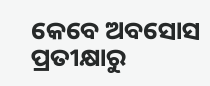କେବେ ଅବସୋସ
ପ୍ରତୀକ୍ଷାରୁ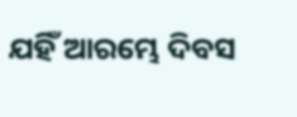ଯହିଁ ଆରମ୍ଭେ ଦିବସ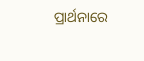ପ୍ରାର୍ଥନାରେ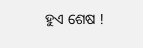ହୁଏ ଶେଷ !